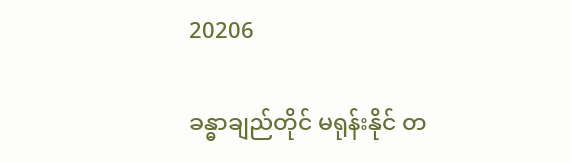20206

ခန္ဓာချည်တိုင် မရုန်းနိုင် တ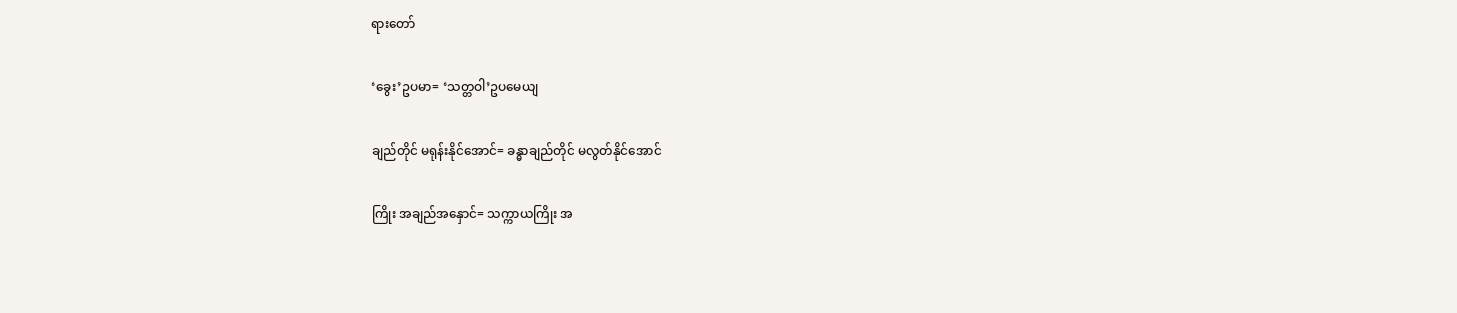ရားတော်

‘ခွေး’ဥပမာ= ‘သတ္တဝါ’ဥပမေယျ

ချည်တိုင် မရုန်းနိုင်အောင်= ခန္ဓာချည်တိုင် မလွတ်နိုင်အောင်

ကြိုး အချည်အနှောင်= သက္ကာယကြိုး အ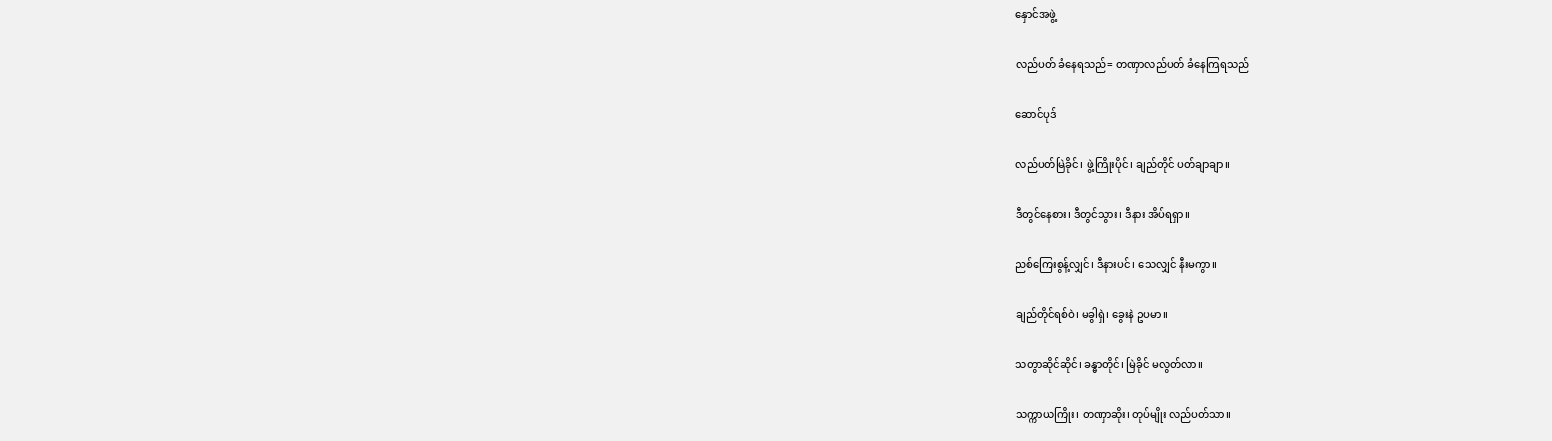နှောင်အဖွဲ့

လည်ပတ် ခံနေရသည်= တဏှာလည်ပတ် ခံနေကြရသည်

ဆောင်ပုဒ်

လည်ပတ်မြဲခိုင်၊ ဖွဲ့ကြိုးပိုင်၊ ချည်တိုင် ပတ်ချာချာ။

ဒီတွင်နေစား၊ ဒီတွင်သွား၊ ဒီနား အိပ်ရရှာ။

ညစ်ကြေးစွန့်လျှင်၊ ဒီနားပင်၊ သေလျှင် နီးမကွာ။

ချည်တိုင်ရစ်ဝဲ၊ မခွါရှဲ၊ ခွေးနဲ ဥပမာ။

သတွာဆိုင်ဆိုင်၊ ခန္ဓာတိုင်၊ မြဲခိုင် မလွတ်လာ။

သက္ကာယကြိုး၊ တဏှာဆိုး၊ တုပ်မျိုး လည်ပတ်သာ။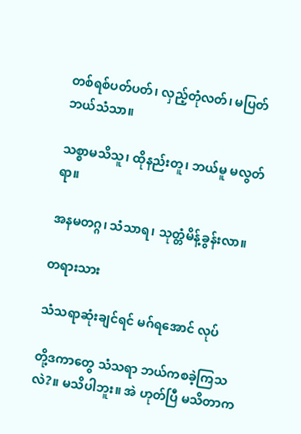တစ်ရစ်ပတ်ပတ်၊ လှည့်တုံလတ်၊ မပြတ် ဘယ်သံသာ။

သစ္စာမသိသူ၊ ထိုနည်းတူ၊ ဘယ်မူ မလွတ်ရာ။

အနမတဂ္ဂ၊ သံသာရ၊ သုတ္တံမိန့်ခွန်းလာ။

တရားသား

သံသရာဆုံးချင်ရင် မဂ်ရအောင် လုပ်

တို့ဒကာတွေ သံသရာ ဘယ်ကစခဲ့ကြသလဲ?။ မသိပါဘူး။ အဲ ဟုတ်ပြီ မသိတာက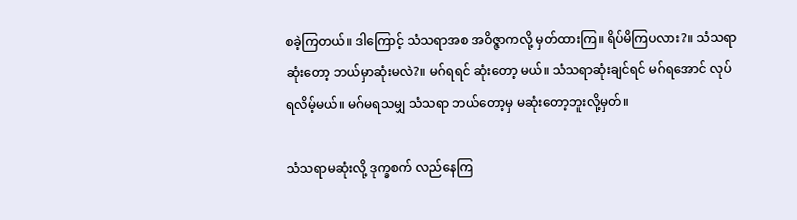စခဲ့ကြတယ်။ ဒါကြောင့် သံသရာအစ အဝိဇ္ဇာကလို့ မှတ်ထားကြ။ ရိပ်မိကြပလား?။ သံသရာဆုံးတော့ ဘယ်မှာဆုံးမလဲ?။ မဂ်ရရင် ဆုံးတော့ မယ်။ သံသရာဆုံးချင်ရင် မဂ်ရအောင် လုပ်ရလိမ့်မယ်။ မဂ်မရသမျှ သံသရာ ဘယ်တော့မှ မဆုံးတော့ဘူးလို့မှတ်။

သံသရာမဆုံးလို့ ဒုက္ခစက် လည်နေကြ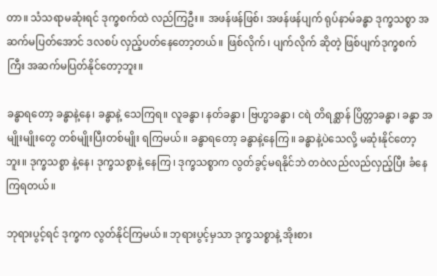တာ။ သံသရာမဆုံးရင် ဒုက္ခစက်ထဲ လည်ကြဦး။ အဖန်ဖန်ဖြစ်၊ အဖန်ဖန်ပျက် ရုပ်နာမ်ခန္ဓာ ဒုက္ခသစ္စာ အဆက်မပြတ်အောင် ဒလစပ် လှည့်ပတ်နေတော့တယ်။ ဖြစ်လိုက်၊ ပျက်လိုက် ဆိုတဲ့ ဖြစ်ပျက်ဒုက္ခစက်ကြီး အဆက်မပြတ်နိုင်တော့ဘူး။

ခန္ဓာရတော့ ခန္ဓာနဲ့နေ၊ ခန္ဓာနဲ့ သေကြရ။ လူခန္ဓာ၊ နတ်ခန္ဓာ၊ ဗြဟ္မာခန္ဓာ၊ ငရဲ တိရစ္ဆာန် ပြိတ္တာခန္ဓာ၊ ခန္ဓာ အမျိုးမျိုးတွေ တစ်မျိုးပြီးတစ်မျိုး ရကြမယ်။ ခန္ဓာရတော့ ခန္ဓာနဲ့နေကြ။ ခန္ဓာနဲ့ပဲသေလို့ မဆုံးနိုင်တော့ဘူး။ ဒုက္ခသစ္စာ နဲ့နေ၊ ဒုက္ခသစ္စာနဲ့ နေကြ၊ ဒုက္ခသစ္စာက လွတ်ခွင့်မရနိုင်ဘဲ တဝဲလည်လည်လှည့်ပြီး ခံနေကြရတယ်။

ဘုရားပွင့်ရင် ဒုက္ခက လွတ်နိုင်ကြမယ်။ ဘုရားပွင့်မှသာ ဒုက္ခသစ္စာနဲ့ အိုးစား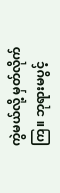ကွဲမယ်လို့ မှတ်လိုက်ကြ။ ဘုရားမပွင့်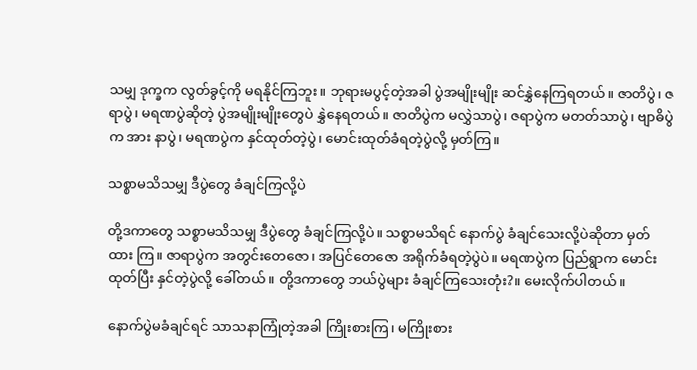သမျှ ဒုက္ခက လွတ်ခွင့်ကို မရနိုင်ကြဘူး။ ဘုရားမပွင့်တဲ့အခါ ပွဲအမျိုးမျိုး ဆင်နွှဲနေကြရတယ်။ ဇာတိပွဲ၊ ဇရာပွဲ၊ မရဏပွဲဆိုတဲ့ ပွဲအမျိုးမျိုးတွေပဲ နွှဲနေရတယ်။ ဇာတိပွဲက မလွှဲသာပွဲ၊ ဇရာပွဲက မတတ်သာပွဲ၊ ဗျာဓိပွဲက အား နာပွဲ၊ မရဏပွဲက နှင်ထုတ်တဲ့ပွဲ၊ မောင်းထုတ်ခံရတဲ့ပွဲလို့ မှတ်ကြ။

သစ္စာမသိသမျှ ဒီပွဲတွေ ခံချင်ကြလို့ပဲ

တို့ဒကာတွေ သစ္စာမသိသမျှ ဒီပွဲတွေ ခံချင်ကြလို့ပဲ။ သစ္စာမသိရင် နောက်ပွဲ ခံချင်သေးလို့ပဲဆိုတာ မှတ်ထား ကြ။ ဇာရာပွဲက အတွင်းတေဇော၊ အပြင်တေဇော အရိုက်ခံရတဲ့ပွဲပဲ။ မရဏပွဲက ပြည်ရွာက မောင်းထုတ်ပြီး နှင်တဲ့ပွဲလို့ ခေါ်တယ်။ တို့ဒကာတွေ ဘယ်ပွဲများ ခံချင်ကြသေးတုံး?။ မေးလိုက်ပါတယ်။

နောက်ပွဲမခံချင်ရင် သာသနာကြုံတဲ့အခါ ကြိုးစားကြ၊ မကြိုးစား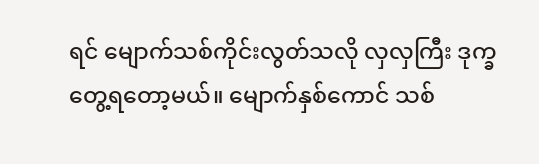ရင် မျောက်သစ်ကိုင်းလွတ်သလို လှလှကြီး ဒုက္ခတွေ့ရတော့မယ်။ မျောက်နှစ်ကောင် သစ်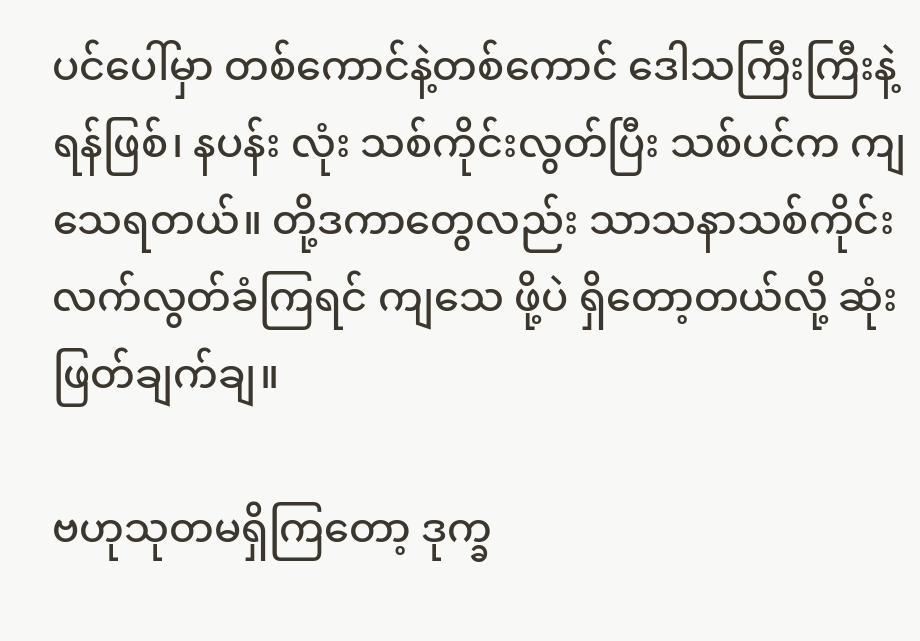ပင်ပေါ်မှာ တစ်ကောင်နဲ့တစ်ကောင် ဒေါသကြီးကြီးနဲ့ ရန်ဖြစ်၊ နပန်း လုံး သစ်ကိုင်းလွတ်ပြီး သစ်ပင်က ကျသေရတယ်။ တို့ဒကာတွေလည်း သာသနာသစ်ကိုင်း လက်လွတ်ခံကြရင် ကျသေ ဖို့ပဲ ရှိတော့တယ်လို့ ဆုံးဖြတ်ချက်ချ။

ဗဟုသုတမရှိကြတော့ ဒုက္ခ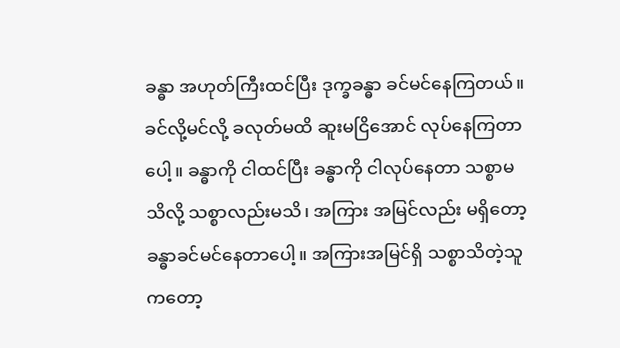ခန္ဓာ အဟုတ်ကြီးထင်ပြီး ဒုက္ခခန္ဓာ ခင်မင်နေကြတယ်။ ခင်လို့မင်လို့ ခလုတ်မထိ ဆူးမငြိအောင် လုပ်နေကြတာပေါ့။ ခန္ဓာကို ငါထင်ပြီး ခန္ဓာကို ငါလုပ်နေတာ သစ္စာမသိလို့ သစ္စာလည်းမသိ၊ အကြား အမြင်လည်း မရှိတော့ ခန္ဓာခင်မင်နေတာပေါ့။ အကြားအမြင်ရှိ သစ္စာသိတဲ့သူကတော့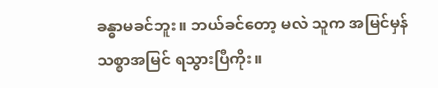ခန္ဓာမခင်ဘူး။ ဘယ်ခင်တော့ မလဲ သူက အမြင်မှန် သစ္စာအမြင် ရသွားပြီကိုး။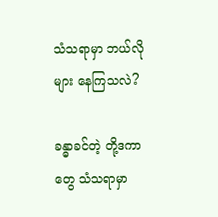သံသရာမှာ ဘယ်လိုများ နေကြသလဲ?

ခန္ဓာခင်တဲ့ တို့ဒကာတွေ သံသရာမှာ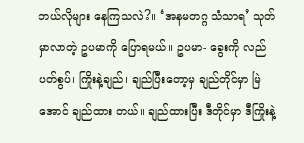ဘယ်လိုများ နေကြသလဲ?။ ‘အနမတဂ္ဂ သံသာရ’ သုတ်မှာလာတဲ့ ဥပမာကို ပြောရမယ်။ ဥပမာ- ခွေးကို လည်ပတ်စွပ်၊ ကြိုးနဲ့ချည်၊ ချည်ပြီးတော့မှ ချည်တိုင်မှာ မြဲအောင် ချည်ထား တယ်။ ချည်ထားပြီး ဒီတိုင်မှာ ဒီကြိုးနဲ့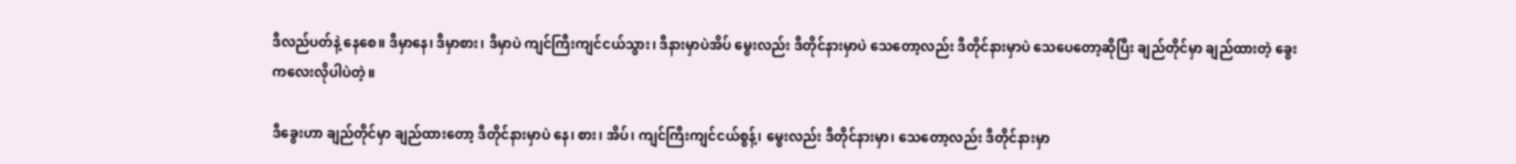ဒီလည်ပတ်နဲ့ နေစေ။ ဒီမှာနေ၊ ဒီမှာစား၊ ဒီမှာပဲ ကျင်ကြီးကျင်ငယ်သွား၊ ဒီနားမှာပဲအိပ် မွေးလည်း ဒီတိုင်နားမှာပဲ သေတော့လည်း ဒီတိုင်နားမှာပဲ သေပေတော့ဆိုပြီး ချည်တိုင်မှာ ချည်ထားတဲ့ ခွေးကလေးလိုပါပဲတဲ့။

ဒီခွေးဟာ ချည်တိုင်မှာ ချည်ထားတော့ ဒီတိုင်နားမှာပဲ နေ၊ စား၊ အိပ်၊ ကျင်ကြီးကျင်ငယ်စွန့်၊ မွေးလည်း ဒီတိုင်နားမှာ၊ သေတော့လည်း ဒီတိုင်နားမှာ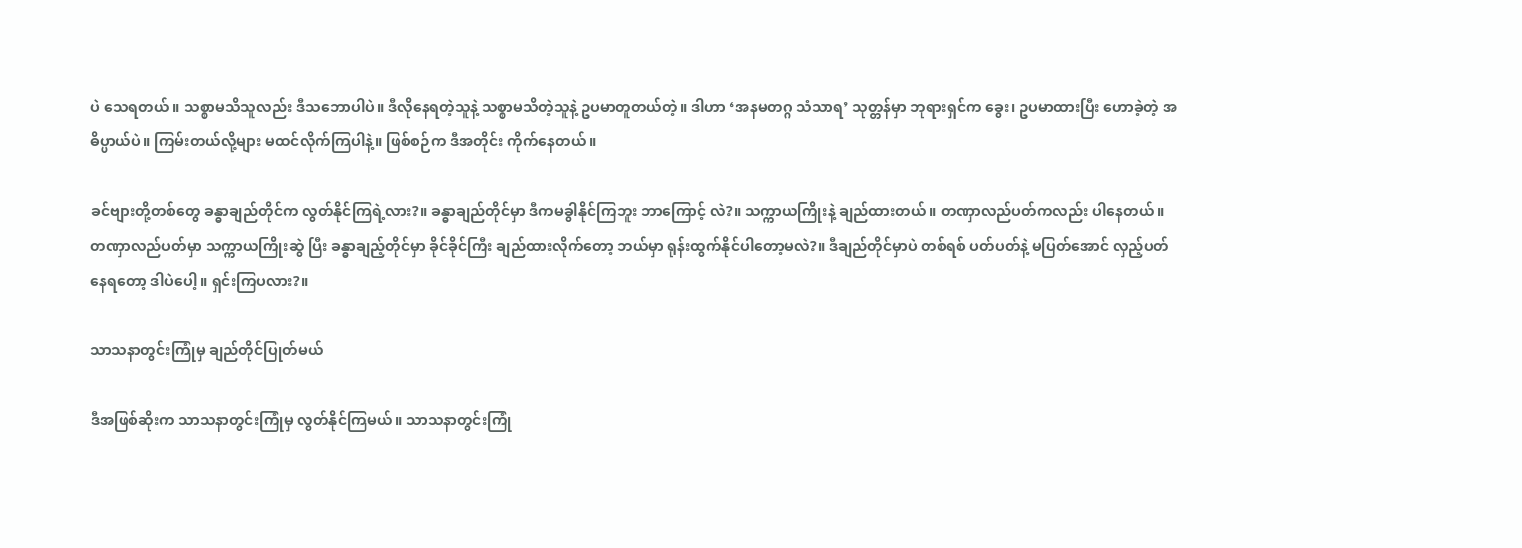ပဲ သေရတယ်။ သစ္စာမသိသူလည်း ဒီသဘောပါပဲ။ ဒီလိုနေရတဲ့သူနဲ့ သစ္စာမသိတဲ့သူနဲ့ ဥပမာတူတယ်တဲ့။ ဒါဟာ ‘အနမတဂ္ဂ သံသာရ’ သုတ္တန်မှာ ဘုရားရှင်က ခွေး၊ ဥပမာထားပြီး ဟောခဲ့တဲ့ အဓိပ္ပာယ်ပဲ။ ကြမ်းတယ်လို့များ မထင်လိုက်ကြပါနဲ့။ ဖြစ်စဉ်က ဒီအတိုင်း ကိုက်နေတယ်။

ခင်ဗျားတို့တစ်တွေ ခန္ဓာချည်တိုင်က လွတ်နိုင်ကြရဲ့လား?။ ခန္ဓာချည်တိုင်မှာ ဒီကမခွါနိုင်ကြဘူး ဘာကြောင့် လဲ?။ သက္ကာယကြိုးနဲ့ ချည်ထားတယ်။ တဏှာလည်ပတ်ကလည်း ပါနေတယ်။ တဏှာလည်ပတ်မှာ သက္ကာယကြိုးဆွဲ ပြီး ခန္ဓာချည့်တိုင်မှာ ခိုင်ခိုင်ကြီး ချည်ထားလိုက်တော့ ဘယ်မှာ ရုန်းထွက်နိုင်ပါတော့မလဲ?။ ဒီချည်တိုင်မှာပဲ တစ်ရစ် ပတ်ပတ်နဲ့ မပြတ်အောင် လှည့်ပတ်နေရတော့ ဒါပဲပေါ့။ ရှင်းကြပလား?။

သာသနာတွင်းကြုံမှ ချည်တိုင်ပြုတ်မယ်

ဒီအဖြစ်ဆိုးက သာသနာတွင်းကြုံမှ လွတ်နိုင်ကြမယ်။ သာသနာတွင်းကြုံ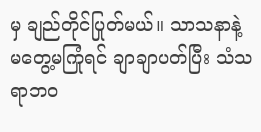မှ ချည်တိုင်ပြုတ်မယ်။ သာသနာနဲ့ မတွေ့မကြုံရင် ချာချာပတ်ပြီး သံသရာဘဝ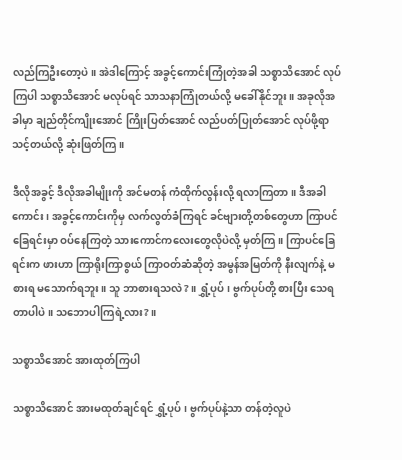လည်ကြဦးတော့ပဲ။ အဲဒါကြောင့် အခွင့်ကောင်းကြုံတဲ့အခါ သစ္စာသိအောင် လုပ်ကြပါ သစ္စာသိအောင် မလုပ်ရင် သာသနာကြုံတယ်လို့ မခေါ်နိုင်ဘူး။ အခုလိုအခါမှာ ချည်တိုင်ကျိုးအောင် ကြိုးပြတ်အောင် လည်ပတ်ပြုတ်အောင် လုပ်ဖို့ရာ သင့်တယ်လို့ ဆုံးဖြတ်ကြ။

ဒီလိုအခွင့် ဒီလိုအခါမျိုးကို အင်မတန် ကံထိုက်လွန်းလို့ ရလာကြတာ။ ဒီအခါကောင်း၊ အခွင့်ကောင်းကိုမှ လက်လွတ်ခံကြရင် ခင်ဗျားတို့တစ်တွေဟာ ကြာပင်ခြေရင်းမှာ ဝပ်နေကြတဲ့ သားကောင်ကလေးတွေလိုပဲလို့ မှတ်ကြ။ ကြာပင်ခြေရင်းက ဖားဟာ ကြာရိုးကြာစွယ် ကြာဝတ်ဆံဆိုတဲ့ အမွန်အမြတ်ကို နီးလျက်နဲ့ မစားရ မသောက်ရဘူး။ သူ ဘာစားရသလဲ?။ ရွှံ့ပုပ်၊ ဗွက်ပုပ်တို့ စားပြီး သေရတာပါပဲ။ သဘောပါကြရဲ့လား?။

သစ္စာသိအောင် အားထုတ်ကြပါ

သစ္စာသိအောင် အားမထုတ်ချင်ရင် ရွှံ့ပုပ်၊ ဗွက်ပုပ်နဲ့သာ တန်တဲ့လူပဲ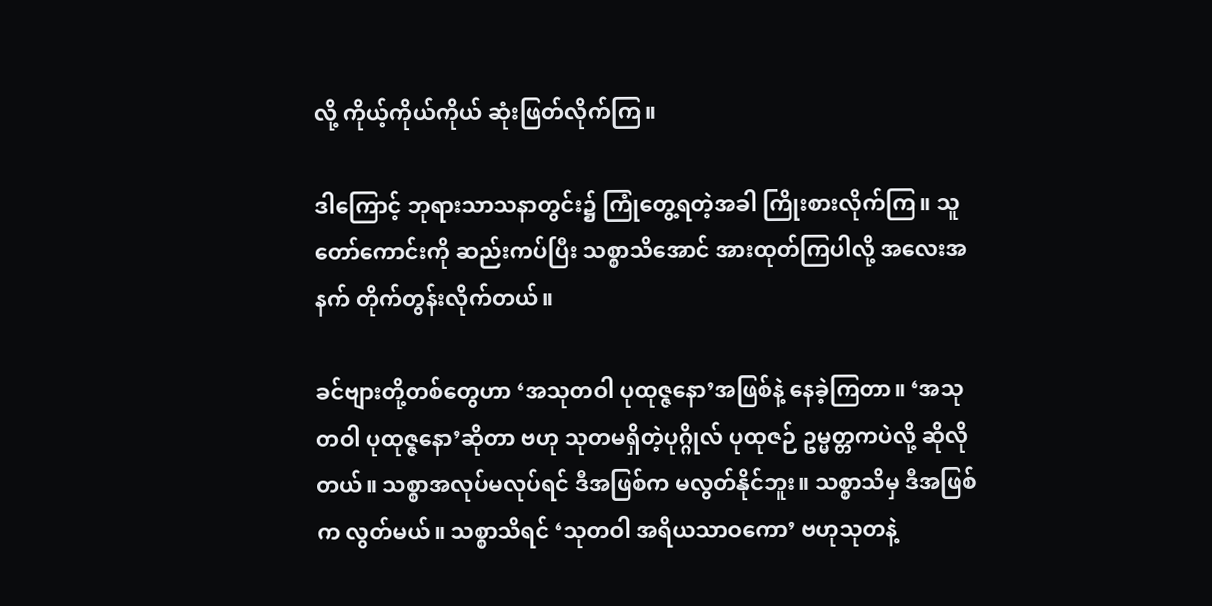လို့ ကိုယ့်ကိုယ်ကိုယ် ဆုံးဖြတ်လိုက်ကြ။

ဒါကြောင့် ဘုရားသာသနာတွင်း၌ ကြုံတွေ့ရတဲ့အခါ ကြိုးစားလိုက်ကြ။ သူတော်ကောင်းကို ဆည်းကပ်ပြီး သစ္စာသိအောင် အားထုတ်ကြပါလို့ အလေးအနက် တိုက်တွန်းလိုက်တယ်။

ခင်ဗျားတို့တစ်တွေဟာ ‘အသုတဝါ ပုထုဇ္ဇနော’အဖြစ်နဲ့ နေခဲ့ကြတာ။ ‘အသုတဝါ ပုထုဇ္ဇနော’ဆိုတာ ဗဟု သုတမရှိတဲ့ပုဂ္ဂိုလ် ပုထုဇဉ် ဥမ္မတ္တကပဲလို့ ဆိုလိုတယ်။ သစ္စာအလုပ်မလုပ်ရင် ဒီအဖြစ်က မလွတ်နိုင်ဘူး။ သစ္စာသိမှ ဒီအဖြစ်က လွတ်မယ်။ သစ္စာသိရင် ‘သုတဝါ အရိယသာဝကော’ ဗဟုသုတနဲ့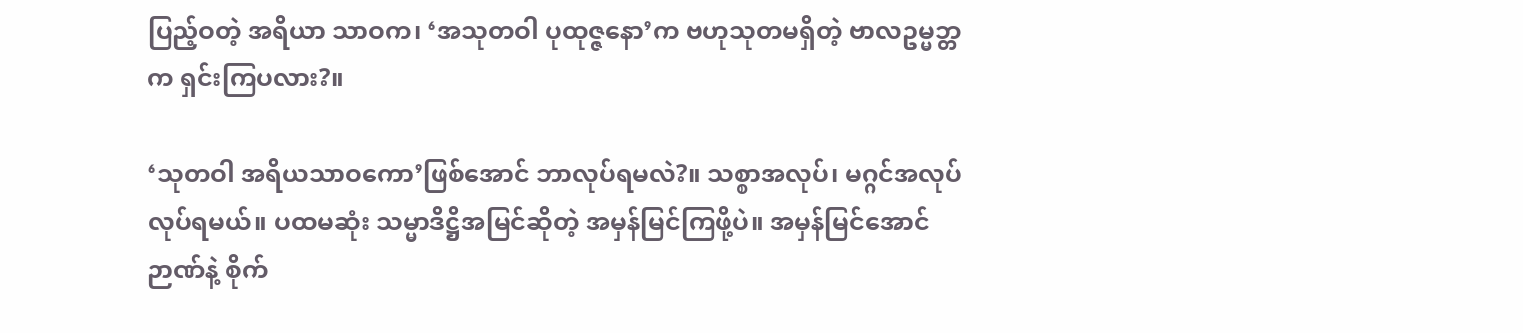ပြည့်ဝတဲ့ အရိယာ သာဝက၊ ‘အသုတဝါ ပုထုဇ္ဇနော’က ဗဟုသုတမရှိတဲ့ ဗာလဥမ္မဘ္တက ရှင်းကြပလား?။

‘သုတဝါ အရိယသာဝကော’ဖြစ်အောင် ဘာလုပ်ရမလဲ?။ သစ္စာအလုပ်၊ မဂ္ဂင်အလုပ် လုပ်ရမယ်။ ပထမဆုံး သမ္မာဒိဋ္ဌိအမြင်ဆိုတဲ့ အမှန်မြင်ကြဖို့ပဲ။ အမှန်မြင်အောင် ဉာဏ်နဲ့ စိုက်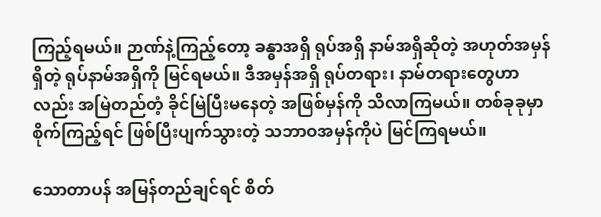ကြည့်ရမယ်။ ဉာဏ်နဲ့ကြည့်တော့ ခန္ဓာအရှိ ရုပ်အရှိ နာမ်အရှိဆိုတဲ့ အဟုတ်အမှန် ရှိတဲ့ ရုပ်နာမ်အရှိကို မြင်ရမယ်။ ဒီအမှန်အရှိ ရုပ်တရား၊ နာမ်တရားတွေဟာ လည်း အမြဲတည်တံ့ ခိုင်မြဲပြီးမနေတဲ့ အဖြစ်မှန်ကို သိလာကြမယ်။ တစ်ခုခုမှာ စိုက်ကြည့်ရင် ဖြစ်ပြီးပျက်သွားတဲ့ သဘာဝအမှန်ကိုပဲ မြင်ကြရမယ်။

သောတာပန် အမြန်တည်ချင်ရင် စိတ်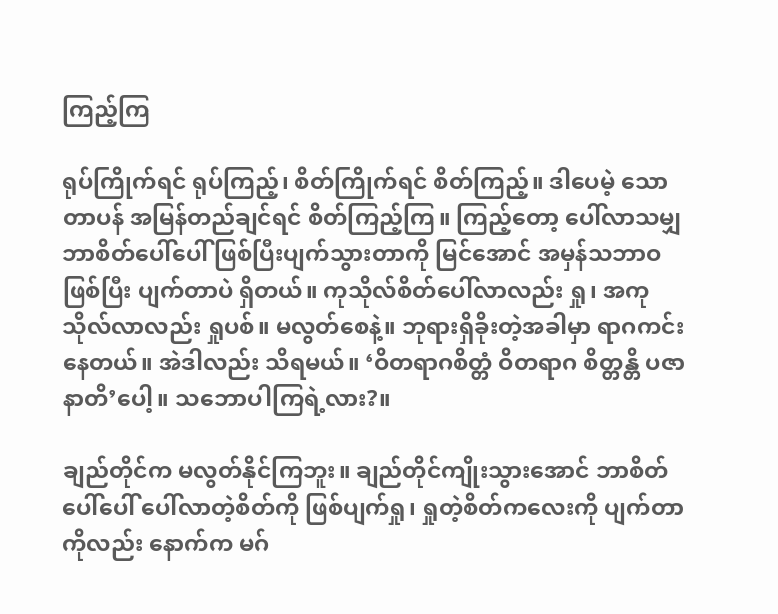ကြည့်ကြ

ရုပ်ကြိုက်ရင် ရုပ်ကြည့်၊ စိတ်ကြိုက်ရင် စိတ်ကြည့်။ ဒါပေမဲ့ သောတာပန် အမြန်တည်ချင်ရင် စိတ်ကြည့်ကြ။ ကြည့်တော့ ပေါ်လာသမျှ ဘာစိတ်ပေါ်ပေါ် ဖြစ်ပြီးပျက်သွားတာကို မြင်အောင် အမှန်သဘာဝ ဖြစ်ပြီး ပျက်တာပဲ ရှိတယ်။ ကုသိုလ်စိတ်ပေါ်လာလည်း ရှု၊ အကုသိုလ်လာလည်း ရှုပစ်။ မလွတ်စေနဲ့။ ဘုရားရှိခိုးတဲ့အခါမှာ ရာဂကင်း နေတယ်။ အဲဒါလည်း သိရမယ်။ ‘ဝိတရာဂစိတ္တံ ဝိတရာဂ စိတ္တန္တိ ပဇာနာတိ’ပေါ့။ သဘောပါကြရဲ့လား?။

ချည်တိုင်က မလွတ်နိုင်ကြဘူး။ ချည်တိုင်ကျိုးသွားအောင် ဘာစိတ်ပေါ်ပေါ် ပေါ်လာတဲ့စိတ်ကို ဖြစ်ပျက်ရှု၊ ရှုတဲ့စိတ်ကလေးကို ပျက်တာကိုလည်း နောက်က မဂ်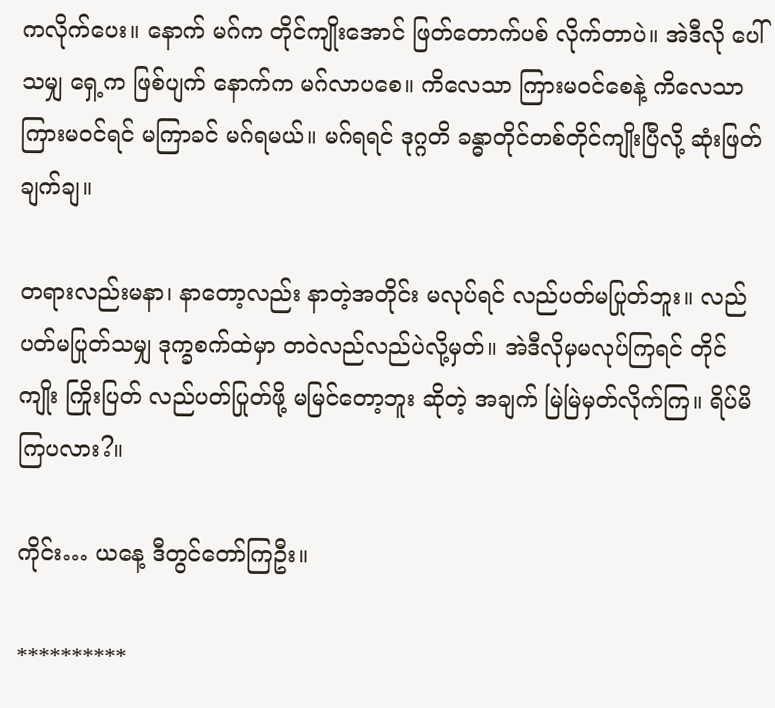ကလိုက်ပေး။ နောက် မဂ်က တိုင်ကျိုးအောင် ဖြတ်တောက်ပစ် လိုက်တာပဲ။ အဲဒီလို ပေါ်သမျှ ရှေ့က ဖြစ်ပျက် နောက်က မဂ်လာပစေ။ ကိလေသာ ကြားမဝင်စေနဲ့ ကိလေသာ ကြားမဝင်ရင် မကြာခင် မဂ်ရမယ်။ မဂ်ရရင် ဒုဂ္ဂတိ ခန္ဓာတိုင်တစ်တိုင်ကျိုးပြီလို့ ဆုံးဖြတ်ချက်ချ။

တရားလည်းမနာ၊ နာတော့လည်း နာတဲ့အတိုင်း မလုပ်ရင် လည်ပတ်မပြုတ်ဘူး။ လည်ပတ်မပြုတ်သမျှ ဒုက္ခစက်ထဲမှာ တဝဲလည်လည်ပဲလို့မှတ်။ အဲဒီလိုမှမလုပ်ကြရင် တိုင်ကျိုး ကြိုးပြတ် လည်ပတ်ပြုတ်ဖို့ မမြင်တော့ဘူး ဆိုတဲ့ အချက် မြဲမြဲမှတ်လိုက်ကြ။ ရိပ်မိကြပလား?။

ကိုင်း… ယနေ့ ဒီတွင်တော်ကြဦး။

**********